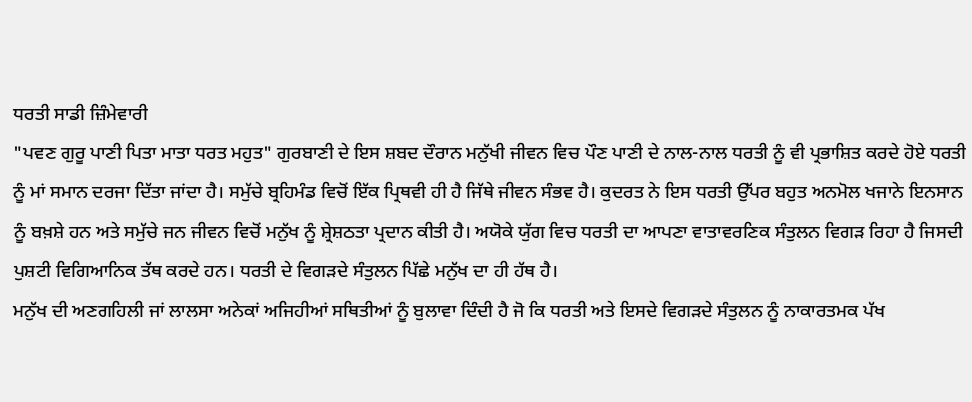ਧਰਤੀ ਸਾਡੀ ਜ਼ਿੰਮੇਵਾਰੀ
"ਪਵਣ ਗੁਰੂ ਪਾਣੀ ਪਿਤਾ ਮਾਤਾ ਧਰਤ ਮਹੁਤ" ਗੁਰਬਾਣੀ ਦੇ ਇਸ ਸ਼ਬਦ ਦੌਰਾਨ ਮਨੁੱਖੀ ਜੀਵਨ ਵਿਚ ਪੌਣ ਪਾਣੀ ਦੇ ਨਾਲ-ਨਾਲ ਧਰਤੀ ਨੂੰ ਵੀ ਪ੍ਰਭਾਸ਼ਿਤ ਕਰਦੇ ਹੋਏ ਧਰਤੀ ਨੂੰ ਮਾਂ ਸਮਾਨ ਦਰਜਾ ਦਿੱਤਾ ਜਾਂਦਾ ਹੈ। ਸਮੁੱਚੇ ਬ੍ਰਹਿਮੰਡ ਵਿਚੋਂ ਇੱਕ ਪ੍ਰਿਥਵੀ ਹੀ ਹੈ ਜਿੱਥੇ ਜੀਵਨ ਸੰਭਵ ਹੈ। ਕੁਦਰਤ ਨੇ ਇਸ ਧਰਤੀ ਉੱਪਰ ਬਹੁਤ ਅਨਮੋਲ ਖਜਾਨੇ ਇਨਸਾਨ ਨੂੰ ਬਖ਼ਸ਼ੇ ਹਨ ਅਤੇ ਸਮੁੱਚੇ ਜਨ ਜੀਵਨ ਵਿਚੋਂ ਮਨੁੱਖ ਨੂੰ ਸ਼੍ਰੇਸ਼ਠਤਾ ਪ੍ਰਦਾਨ ਕੀਤੀ ਹੈ। ਅਯੋਕੇ ਯੁੱਗ ਵਿਚ ਧਰਤੀ ਦਾ ਆਪਣਾ ਵਾਤਾਵਰਣਿਕ ਸੰਤੁਲਨ ਵਿਗੜ ਰਿਹਾ ਹੈ ਜਿਸਦੀ ਪੁਸ਼ਟੀ ਵਿਗਿਆਨਿਕ ਤੱਥ ਕਰਦੇ ਹਨ। ਧਰਤੀ ਦੇ ਵਿਗੜਦੇ ਸੰਤੁਲਨ ਪਿੱਛੇ ਮਨੁੱਖ ਦਾ ਹੀ ਹੱਥ ਹੈ।
ਮਨੁੱਖ ਦੀ ਅਣਗਹਿਲੀ ਜਾਂ ਲਾਲਸਾ ਅਨੇਕਾਂ ਅਜਿਹੀਆਂ ਸਥਿਤੀਆਂ ਨੂੰ ਬੁਲਾਵਾ ਦਿੰਦੀ ਹੈ ਜੋ ਕਿ ਧਰਤੀ ਅਤੇ ਇਸਦੇ ਵਿਗੜਦੇ ਸੰਤੁਲਨ ਨੂੰ ਨਾਕਾਰਤਮਕ ਪੱਖ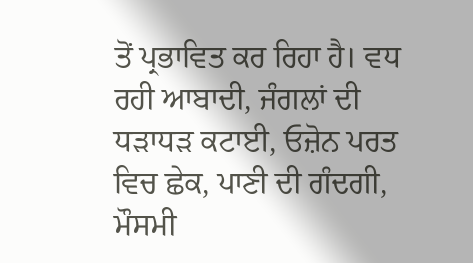ਤੋਂ ਪ੍ਰਭਾਵਿਤ ਕਰ ਰਿਹਾ ਹੈ। ਵਧ ਰਹੀ ਆਬਾਦੀ, ਜੰਗਲਾਂ ਦੀ ਧੜਾਧੜ ਕਟਾਈ, ਓਜ਼ੋਨ ਪਰਤ ਵਿਚ ਛੇਕ, ਪਾਣੀ ਦੀ ਗੰਦਗੀ, ਮੌਸਮੀ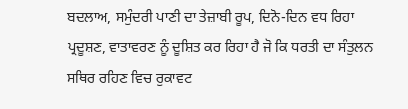ਬਦਲਾਅ, ਸਮੁੰਦਰੀ ਪਾਣੀ ਦਾ ਤੇਜ਼ਾਬੀ ਰੂਪ, ਦਿਨੋ-ਦਿਨ ਵਧ ਰਿਹਾ ਪ੍ਰਦੂਸ਼ਣ, ਵਾਤਾਵਰਣ ਨੂੰ ਦੂਸ਼ਿਤ ਕਰ ਰਿਹਾ ਹੈ ਜੋ ਕਿ ਧਰਤੀ ਦਾ ਸੰਤੁਲਨ ਸਥਿਰ ਰਹਿਣ ਵਿਚ ਰੁਕਾਵਟ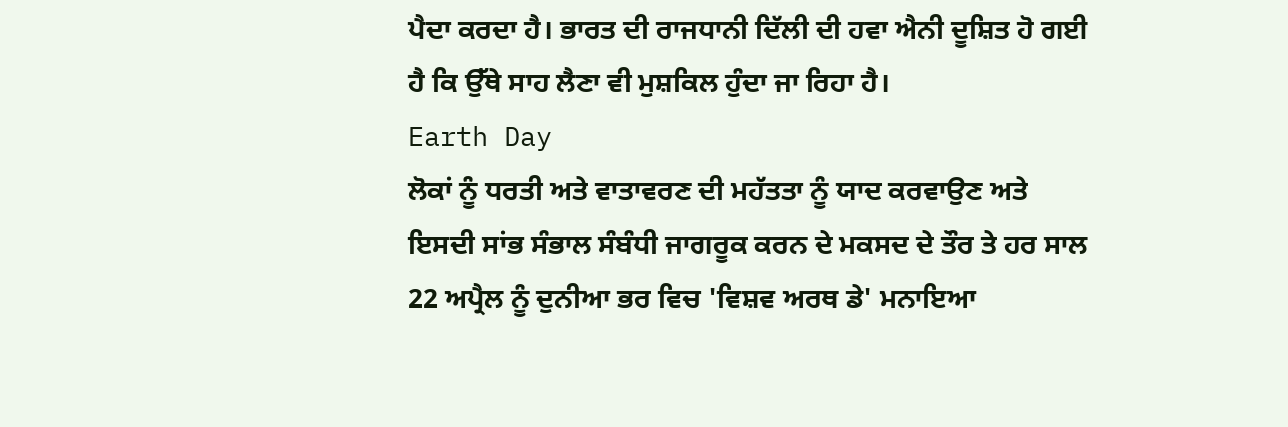ਪੈਦਾ ਕਰਦਾ ਹੈ। ਭਾਰਤ ਦੀ ਰਾਜਧਾਨੀ ਦਿੱਲੀ ਦੀ ਹਵਾ ਐਨੀ ਦੂਸ਼ਿਤ ਹੋ ਗਈ ਹੈ ਕਿ ਉੱਥੇ ਸਾਹ ਲੈਣਾ ਵੀ ਮੁਸ਼ਕਿਲ ਹੁੰਦਾ ਜਾ ਰਿਹਾ ਹੈ।
Earth Day
ਲੋਕਾਂ ਨੂੰ ਧਰਤੀ ਅਤੇ ਵਾਤਾਵਰਣ ਦੀ ਮਹੱਤਤਾ ਨੂੰ ਯਾਦ ਕਰਵਾਉਣ ਅਤੇ ਇਸਦੀ ਸਾਂਭ ਸੰਭਾਲ ਸੰਬੰਧੀ ਜਾਗਰੂਕ ਕਰਨ ਦੇ ਮਕਸਦ ਦੇ ਤੌਰ ਤੇ ਹਰ ਸਾਲ 22 ਅਪ੍ਰੈਲ ਨੂੰ ਦੁਨੀਆ ਭਰ ਵਿਚ 'ਵਿਸ਼ਵ ਅਰਥ ਡੇ' ਮਨਾਇਆ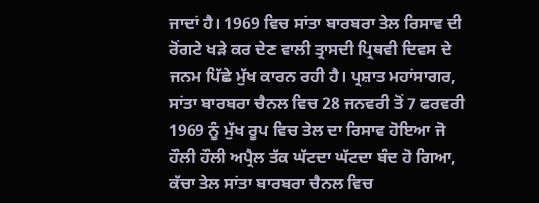ਜਾਦਾਂ ਹੈ। 1969 ਵਿਚ ਸਾਂਤਾ ਬਾਰਬਰਾ ਤੇਲ ਰਿਸਾਵ ਦੀ ਰੋਂਗਟੇ ਖੜੇ ਕਰ ਦੇਣ ਵਾਲੀ ਤ੍ਰਾਸਦੀ ਪ੍ਰਿਥਵੀ ਦਿਵਸ ਦੇ ਜਨਮ ਪਿੱਛੇ ਮੁੱਖ ਕਾਰਨ ਰਹੀ ਹੈ। ਪ੍ਰਸ਼ਾਤ ਮਹਾਂਸਾਗਰ, ਸਾਂਤਾ ਬਾਰਬਰਾ ਚੈਨਲ ਵਿਚ 28 ਜਨਵਰੀ ਤੋਂ 7 ਫਰਵਰੀ 1969 ਨੂੰ ਮੁੱਖ ਰੂਪ ਵਿਚ ਤੇਲ ਦਾ ਰਿਸਾਵ ਹੋਇਆ ਜੋ ਹੌਲੀ ਹੌਲੀ ਅਪ੍ਰੈਲ ਤੱਕ ਘੱਟਦਾ ਘੱਟਦਾ ਬੰਦ ਹੋ ਗਿਆ, ਕੱਚਾ ਤੇਲ ਸਾਂਤਾ ਬਾਰਬਰਾ ਚੈਨਲ ਵਿਚ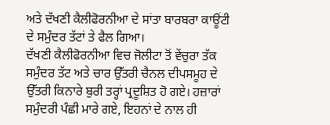ਅਤੇ ਦੱਖਣੀ ਕੈਲੀਫੋਰਨੀਆ ਦੇ ਸਾਂਤਾ ਬਾਰਬਰਾ ਕਾਊਂਟੀ ਦੇ ਸਮੁੰਦਰ ਤੱਟਾਂ ਤੇ ਫੈਲ ਗਿਆ।
ਦੱਖਣੀ ਕੈਲੀਫੋਰਨੀਆ ਵਿਚ ਜੋਲੀਟਾ ਤੋਂ ਵੇਂਚੁਰਾ ਤੱਕ ਸਮੁੰਦਰ ਤੱਟ ਅਤੇ ਚਾਰ ਉੱਤਰੀ ਚੈਨਲ ਦੀਪਸਮੂਹ ਦੇ ਉੱਤਰੀ ਕਿਨਾਰੇ ਬੁਰੀ ਤਰ੍ਹਾਂ ਪ੍ਰਦੂਸ਼ਿਤ ਹੋ ਗਏ। ਹਜ਼ਾਰਾਂ ਸਮੁੰਦਰੀ ਪੰਛੀ ਮਾਰੇ ਗਏ, ਇਹਨਾਂ ਦੇ ਨਾਲ ਹੀ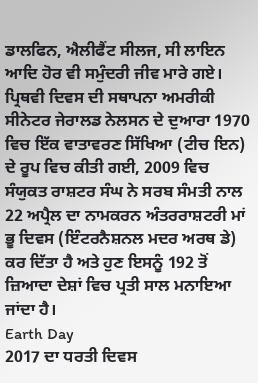ਡਾਲਫਿਨ, ਐਲੀਫੈਂਟ ਸੀਲਜ, ਸੀ ਲਾਇਨ ਆਦਿ ਹੋਰ ਵੀ ਸਮੁੰਦਰੀ ਜੀਵ ਮਾਰੇ ਗਏ। ਪ੍ਰਿਥਵੀ ਦਿਵਸ ਦੀ ਸਥਾਪਨਾ ਅਮਰੀਕੀ ਸੀਨੇਟਰ ਜੇਰਾਲਡ ਨੇਲਸਨ ਦੇ ਦੁਆਰਾ 1970 ਵਿਚ ਇੱਕ ਵਾਤਾਵਰਣ ਸਿੱਖਿਆ (ਟੀਚ ਇਨ) ਦੇ ਰੂਪ ਵਿਚ ਕੀਤੀ ਗਈ, 2009 ਵਿਚ ਸੰਯੁਕਤ ਰਾਸ਼ਟਰ ਸੰਘ ਨੇ ਸਰਬ ਸੰਮਤੀ ਨਾਲ 22 ਅਪ੍ਰੈਲ ਦਾ ਨਾਮਕਰਨ ਅੰਤਰਰਾਸ਼ਟਰੀ ਮਾਂ ਭੂ ਦਿਵਸ (ਇੰਟਰਨੈਸ਼ਨਲ ਮਦਰ ਅਰਥ ਡੇ) ਕਰ ਦਿੱਤਾ ਹੈ ਅਤੇ ਹੁਣ ਇਸਨੂੰ 192 ਤੋਂ ਜ਼ਿਆਦਾ ਦੇਸ਼ਾਂ ਵਿਚ ਪ੍ਰਤੀ ਸਾਲ ਮਨਾਇਆ ਜਾਂਦਾ ਹੈ।
Earth Day
2017 ਦਾ ਧਰਤੀ ਦਿਵਸ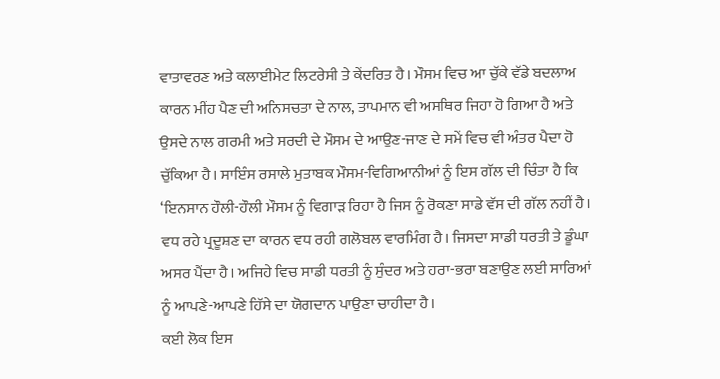ਵਾਤਾਵਰਣ ਅਤੇ ਕਲਾਈਮੇਟ ਲਿਟਰੇਸੀ ਤੇ ਕੇਂਦਰਿਤ ਹੈ। ਮੌਸਮ ਵਿਚ ਆ ਚੁੱਕੇ ਵੱਡੇ ਬਦਲਾਅ ਕਾਰਨ ਮੀਂਹ ਪੈਣ ਦੀ ਅਨਿਸਚਤਾ ਦੇ ਨਾਲ, ਤਾਪਮਾਨ ਵੀ ਅਸਥਿਰ ਜਿਹਾ ਹੋ ਗਿਆ ਹੈ ਅਤੇ ਉਸਦੇ ਨਾਲ ਗਰਮੀ ਅਤੇ ਸਰਦੀ ਦੇ ਮੌਸਮ ਦੇ ਆਉਣ-ਜਾਣ ਦੇ ਸਮੇਂ ਵਿਚ ਵੀ ਅੰਤਰ ਪੈਦਾ ਹੋ ਚੁੱਕਿਆ ਹੈ। ਸਾਇੰਸ ਰਸਾਲੇ ਮੁਤਾਬਕ ਮੌਸਮ-ਵਿਗਿਆਨੀਆਂ ਨੂੰ ਇਸ ਗੱਲ ਦੀ ਚਿੰਤਾ ਹੈ ਕਿ ‘ਇਨਸਾਨ ਹੌਲੀ-ਹੌਲੀ ਮੌਸਮ ਨੂੰ ਵਿਗਾੜ ਰਿਹਾ ਹੈ ਜਿਸ ਨੂੰ ਰੋਕਣਾ ਸਾਡੇ ਵੱਸ ਦੀ ਗੱਲ ਨਹੀਂ ਹੈ। ਵਧ ਰਹੇ ਪ੍ਰਦੂਸ਼ਣ ਦਾ ਕਾਰਨ ਵਧ ਰਹੀ ਗਲੋਬਲ ਵਾਰਮਿੰਗ ਹੈ। ਜਿਸਦਾ ਸਾਡੀ ਧਰਤੀ ਤੇ ਡੂੰਘਾ ਅਸਰ ਪੈਂਦਾ ਹੈ। ਅਜਿਹੇ ਵਿਚ ਸਾਡੀ ਧਰਤੀ ਨੂੰ ਸੁੰਦਰ ਅਤੇ ਹਰਾ-ਭਰਾ ਬਣਾਉਣ ਲਈ ਸਾਰਿਆਂ ਨੂੰ ਆਪਣੇ-ਆਪਣੇ ਹਿੱਸੇ ਦਾ ਯੋਗਦਾਨ ਪਾਉਣਾ ਚਾਹੀਦਾ ਹੈ।
ਕਈ ਲੋਕ ਇਸ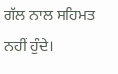ਗੱਲ ਨਾਲ ਸਹਿਮਤ ਨਹੀਂ ਹੁੰਦੇ।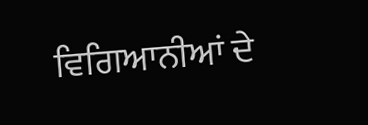ਵਿਗਿਆਨੀਆਂ ਦੇ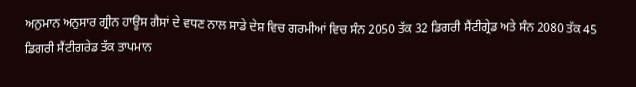ਅਨੁਮਾਨ ਅਨੁਸਾਰ ਗ੍ਰੀਨ ਹਾਊਸ ਗੈਸਾਂ ਦੇ ਵਧਣ ਨਾਲ ਸਾਡੇ ਦੇਸ਼ ਵਿਚ ਗਰਮੀਆਂ ਵਿਚ ਸੰਨ 2050 ਤੱਕ 32 ਡਿਗਰੀ ਸੈਂਟੀਗ੍ਰੇਡ ਅਤੇ ਸੰਨ 2080 ਤੱਕ 45 ਡਿਗਰੀ ਸੈਂਟੀਗਰੇਡ ਤੱਕ ਤਾਪਮਾਨ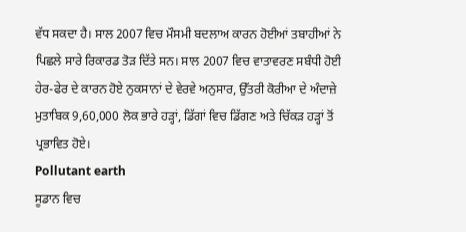ਵੱਧ ਸਕਦਾ ਹੈ। ਸਾਲ 2007 ਵਿਚ ਮੌਸਮੀ ਬਦਲਾਅ ਕਾਰਨ ਹੋਈਆਂ ਤਬਾਹੀਆਂ ਨੇ ਪਿਛਲੇ ਸਾਰੇ ਰਿਕਾਰਡ ਤੋੜ ਦਿੱਤੇ ਸਨ। ਸਾਲ 2007 ਵਿਚ ਵਾਤਾਵਰਣ ਸਬੰਧੀ ਹੋਈ ਹੇਰ-ਫੇਰ ਦੇ ਕਾਰਨ ਹੋਏ ਨੁਕਸਾਨਾਂ ਦੇ ਵੇਰਵੇ ਅਨੁਸਾਰ, ਉੱਤਰੀ ਕੋਰੀਆ ਦੇ ਅੰਦਾਜ਼ੇ ਮੁਤਾਬਿਕ 9,60,000 ਲੋਕ ਭਾਰੇ ਹੜ੍ਹਾਂ, ਡਿੱਗਾਂ ਵਿਚ ਡਿੱਗਣ ਅਤੇ ਚਿੱਕੜ ਹੜ੍ਹਾਂ ਤੋਂ ਪ੍ਰਭਾਵਿਤ ਹੋਏ।
Pollutant earth
ਸੂਡਾਨ ਵਿਚ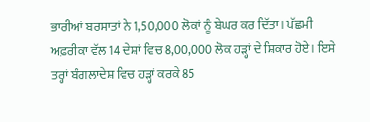ਭਾਰੀਆਂ ਬਰਸਾਤਾਂ ਨੇ 1,50,000 ਲੋਕਾਂ ਨੂੰ ਬੇਘਰ ਕਰ ਦਿੱਤਾ। ਪੱਛਮੀ ਅਫ਼ਰੀਕਾ ਵੱਲ 14 ਦੇਸ਼ਾਂ ਵਿਚ 8,00,000 ਲੋਕ ਹੜ੍ਹਾਂ ਦੇ ਸ਼ਿਕਾਰ ਹੋਏ। ਇਸੇ ਤਰ੍ਹਾਂ ਬੰਗਲਾਦੇਸ਼ ਵਿਚ ਹੜ੍ਹਾਂ ਕਰਕੇ 85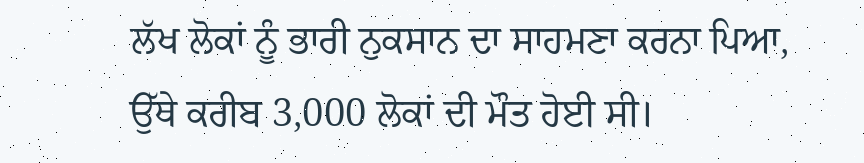ਲੱਖ ਲੋਕਾਂ ਨੂੰ ਭਾਰੀ ਨੁਕਸਾਨ ਦਾ ਸਾਹਮਣਾ ਕਰਨਾ ਪਿਆ, ਉੱਥੇ ਕਰੀਬ 3,000 ਲੋਕਾਂ ਦੀ ਮੌਤ ਹੋਈ ਸੀ।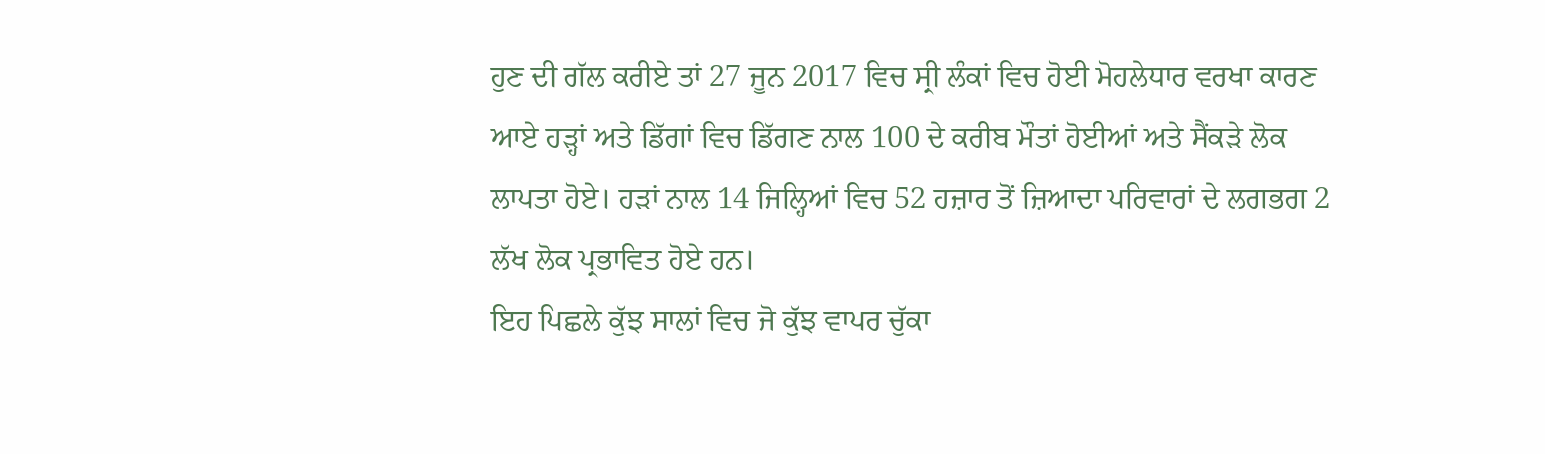ਹੁਣ ਦੀ ਗੱਲ ਕਰੀਏ ਤਾਂ 27 ਜੂਨ 2017 ਵਿਚ ਸ੍ਰੀ ਲੰਕਾਂ ਵਿਚ ਹੋਈ ਮੋਹਲੇਧਾਰ ਵਰਖਾ ਕਾਰਣ ਆਏ ਹੜ੍ਹਾਂ ਅਤੇ ਡਿੱਗਾਂ ਵਿਚ ਡਿੱਗਣ ਨਾਲ 100 ਦੇ ਕਰੀਬ ਮੌਤਾਂ ਹੋਈਆਂ ਅਤੇ ਸੈਂਕੜੇ ਲੋਕ ਲਾਪਤਾ ਹੋਏ। ਹੜਾਂ ਨਾਲ 14 ਜਿਲ੍ਹਿਆਂ ਵਿਚ 52 ਹਜ਼ਾਰ ਤੋਂ ਜ਼ਿਆਦਾ ਪਰਿਵਾਰਾਂ ਦੇ ਲਗਭਗ 2 ਲੱਖ ਲੋਕ ਪ੍ਰਭਾਵਿਤ ਹੋਏ ਹਨ।
ਇਹ ਪਿਛਲੇ ਕੁੱਝ ਸਾਲਾਂ ਵਿਚ ਜੋ ਕੁੱਝ ਵਾਪਰ ਚੁੱਕਾ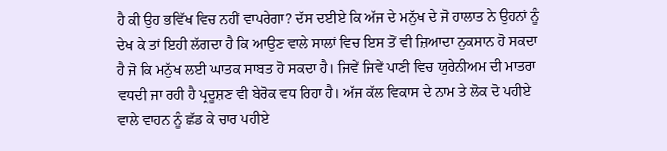ਹੈ ਕੀ ਉਹ ਭਵਿੱਖ ਵਿਚ ਨਹੀਂ ਵਾਪਰੇਗਾ? ਦੱਸ ਦਈਏ ਕਿ ਅੱਜ ਦੇ ਮਨੁੱਖ ਦੇ ਜੋ ਹਾਲਾਤ ਨੇ ਉਹਨਾਂ ਨੂੰ ਦੇਖ ਕੇ ਤਾਂ ਇਹੀ ਲੱਗਦਾ ਹੈ ਕਿ ਆਉਣ ਵਾਲੇ ਸਾਲਾਂ ਵਿਚ ਇਸ ਤੋਂ ਵੀ ਜ਼ਿਆਦਾ ਨੁਕਸਾਨ ਹੋ ਸਕਦਾ ਹੈ ਜੋ ਕਿ ਮਨੁੱਖ ਲਈ ਘਾਤਕ ਸਾਬਤ ਹੋ ਸਕਦਾ ਹੈ। ਜਿਵੇਂ ਜਿਵੇਂ ਪਾਣੀ ਵਿਚ ਯੁਰੇਨੀਅਮ ਦੀ ਮਾਤਰਾ ਵਧਦੀ ਜਾ ਰਹੀ ਹੈ ਪ੍ਰਦੂਸ਼ਣ ਵੀ ਬੇਰੋਕ ਵਧ ਰਿਹਾ ਹੈ। ਅੱਜ ਕੱਲ ਵਿਕਾਸ ਦੇ ਨਾਮ ਤੇ ਲੋਕ ਦੋ ਪਹੀਏ ਵਾਲੇ ਵਾਹਨ ਨੂੰ ਛੱਡ ਕੇ ਚਾਰ ਪਹੀਏ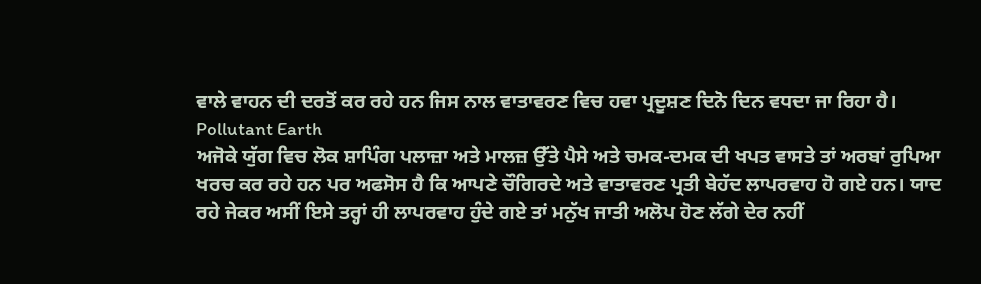ਵਾਲੇ ਵਾਹਨ ਦੀ ਦਰਤੋਂ ਕਰ ਰਹੇ ਹਨ ਜਿਸ ਨਾਲ ਵਾਤਾਵਰਣ ਵਿਚ ਹਵਾ ਪ੍ਰਦੂਸ਼ਣ ਦਿਨੋ ਦਿਨ ਵਧਦਾ ਜਾ ਰਿਹਾ ਹੈ।
Pollutant Earth
ਅਜੋਕੇ ਯੁੱਗ ਵਿਚ ਲੋਕ ਸ਼ਾਪਿੰਗ ਪਲਾਜ਼ਾ ਅਤੇ ਮਾਲਜ਼ ਉੱਤੇ ਪੈਸੇ ਅਤੇ ਚਮਕ-ਦਮਕ ਦੀ ਖਪਤ ਵਾਸਤੇ ਤਾਂ ਅਰਬਾਂ ਰੁਪਿਆ ਖਰਚ ਕਰ ਰਹੇ ਹਨ ਪਰ ਅਫਸੋਸ ਹੈ ਕਿ ਆਪਣੇ ਚੌਗਿਰਦੇ ਅਤੇ ਵਾਤਾਵਰਣ ਪ੍ਰਤੀ ਬੇਹੱਦ ਲਾਪਰਵਾਹ ਹੋ ਗਏ ਹਨ। ਯਾਦ ਰਹੇ ਜੇਕਰ ਅਸੀਂ ਇਸੇ ਤਰ੍ਹਾਂ ਹੀ ਲਾਪਰਵਾਹ ਹੁੰਦੇ ਗਏ ਤਾਂ ਮਨੁੱਖ ਜਾਤੀ ਅਲੋਪ ਹੋਣ ਲੱਗੇ ਦੇਰ ਨਹੀਂ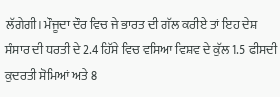ਲੱਗੇਗੀ। ਮੌਜੂਦਾ ਦੌਰ ਵਿਚ ਜੇ ਭਾਰਤ ਦੀ ਗੱਲ ਕਰੀਏ ਤਾਂ ਇਹ ਦੇਸ਼ ਸੰਸਾਰ ਦੀ ਧਰਤੀ ਦੇ 2.4 ਹਿੱਸੇ ਵਿਚ ਵਸਿਆ ਵਿਸ਼ਵ ਦੇ ਕੁੱਲ 1.5 ਫੀਸਦੀ ਕੁਦਰਤੀ ਸੋਮਿਆਂ ਅਤੇ 8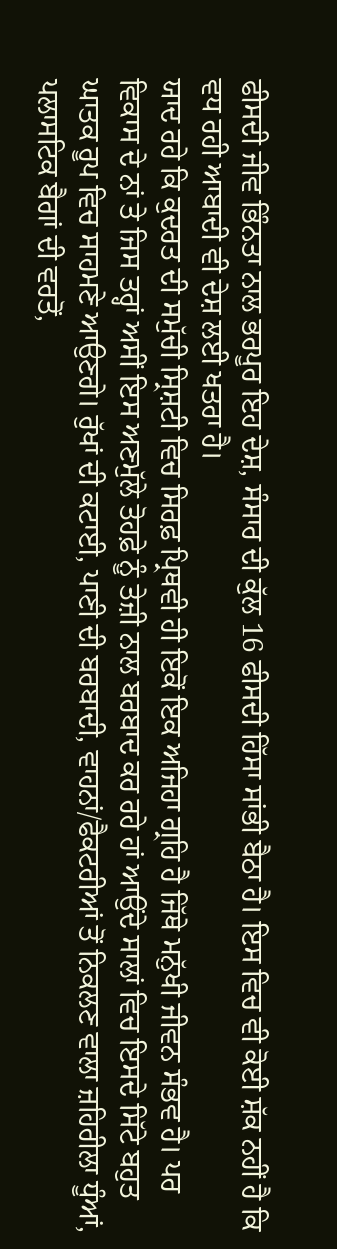ਫੀਸਦੀ ਜੀਵ ਭਿੰਨਤਾ ਨਾਲ ਭਰਪੂਰ ਇਹ ਦੇਸ਼, ਸੰਸਾਰ ਦੀ ਕੁੱਲ 16 ਫੀਸਦੀ ਹਿੱਸਾ ਸਾਂਭੀ ਬੈਠਾ ਹੈ। ਇਸ ਵਿਚ ਵੀ ਕੋਈ ਸ਼ੱਕ ਨਹੀਂ ਹੈ ਕਿ ਵਧ ਰਹੀ ਆਬਾਦੀ ਵੀ ਦੇਸ਼ ਲਈ ਖਤਰਾ ਹੈ।
ਯਾਦ ਰਹੇ ਕਿ ਕੁਦਰਤ ਦੀ ਸਮੁੱਚੀ ਸ੍ਰਿਸ਼ਟੀ ਵਿਚ ਸਿਰਫ਼ ਪ੍ਰਿਥਵੀ ਹੀ ਇਕੋਂ ਇਕ ਅਜਿਹਾ ਗ੍ਰਹਿ ਹੈ ਜਿੱਥੇ ਮਨੁੱਖੀ ਜੀਵਨ ਸੰਭਵ ਹੈ। ਪਰ ਵਿਕਾਸ ਦੇ ਨਾਂ ਤੇ ਜਿਸ ਤਰ੍ਹਾਂ ਅਸੀਂ ਇਸ ਅਣਮੁੱਲੇ ਤੋਹਫ਼ੇ ਨੂੰ ਤੇਜ਼ੀ ਨਾਲ ਬਰਬਾਦ ਕਰ ਰਹੇ ਹਾਂ ਆਉਂਦੇ ਸਾਲਾਂ ਵਿਚ ਇਸਦੇ ਸਿੱਟੇ ਬਹੁਤ ਘਾਤਕ ਰੂਪ ਵਿਚ ਸਾਹਮਣੇ ਆਉਣਗੇ। ਰੁੱਖਾਂ ਦੀ ਕਟਾਈ, ਪਾਣੀ ਦੀ ਬਰਬਾਦੀ, ਵਾਹਨਾਂ/ਫੈਕਟਰੀਆਂ ਤੋਂ ਨਿਕਲਣ ਵਾਲਾ ਜ਼ਹਿਰੀਲਾ ਧੂੰਆਂ, ਪਲਾਸਟਿਕ ਬੈਗਾਂ ਦੀ ਵਰਤੋਂ,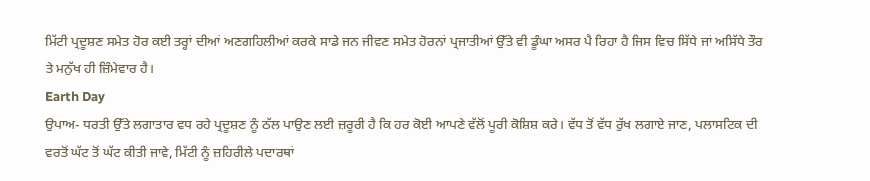ਮਿੱਟੀ ਪ੍ਰਦੂਸ਼ਣ ਸਮੇਤ ਹੋਰ ਕਈ ਤਰ੍ਹਾਂ ਦੀਆਂ ਅਣਗਹਿਲੀਆਂ ਕਰਕੇ ਸਾਡੇ ਜਨ ਜੀਵਣ ਸਮੇਤ ਹੋਰਨਾਂ ਪ੍ਰਜਾਤੀਆਂ ਉੱਤੇ ਵੀ ਡੂੰਘਾ ਅਸਰ ਪੈ ਰਿਹਾ ਹੈ ਜਿਸ ਵਿਚ ਸਿੱਧੇ ਜਾਂ ਅਸਿੱਧੇ ਤੌਰ ਤੇ ਮਨੁੱਖ ਹੀ ਜ਼ਿੰਮੇਵਾਰ ਹੈ।
Earth Day
ਉਪਾਅ- ਧਰਤੀ ਉੱਤੇ ਲਗਾਤਾਰ ਵਧ ਰਹੇ ਪ੍ਰਦੂਸ਼ਣ ਨੂੰ ਠੱਲ ਪਾਉਣ ਲਈ ਜ਼ਰੂਰੀ ਹੈ ਕਿ ਹਰ ਕੋਈ ਆਪਣੇ ਵੱਲੋਂ ਪੂਰੀ ਕੋਸ਼ਿਸ਼ ਕਰੇ। ਵੱਧ ਤੋਂ ਵੱਧ ਰੁੱਖ ਲਗਾਏ ਜਾਣ, ਪਲਾਸਟਿਕ ਦੀ ਵਰਤੋਂ ਘੱਟ ਤੋਂ ਘੱਟ ਕੀਤੀ ਜਾਵੇ, ਮਿੱਟੀ ਨੂੰ ਜ਼ਹਿਰੀਲੇ ਪਦਾਰਥਾਂ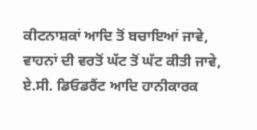ਕੀਟਨਾਸ਼ਕਾਂ ਆਦਿ ਤੋਂ ਬਚਾਇਆਂ ਜਾਵੇ, ਵਾਹਨਾਂ ਦੀ ਵਰਤੋਂ ਘੱਟ ਤੋਂ ਘੱਟ ਕੀਤੀ ਜਾਵੇ, ਏ.ਸੀ. ਡਿਓਡਰੈਂਟ ਆਦਿ ਹਾਨੀਕਾਰਕ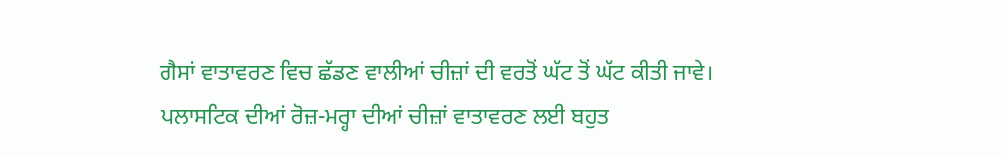ਗੈਸਾਂ ਵਾਤਾਵਰਣ ਵਿਚ ਛੱਡਣ ਵਾਲੀਆਂ ਚੀਜ਼ਾਂ ਦੀ ਵਰਤੋਂ ਘੱਟ ਤੋਂ ਘੱਟ ਕੀਤੀ ਜਾਵੇ। ਪਲਾਸਟਿਕ ਦੀਆਂ ਰੋਜ਼-ਮਰ੍ਹਾ ਦੀਆਂ ਚੀਜ਼ਾਂ ਵਾਤਾਵਰਣ ਲਈ ਬਹੁਤ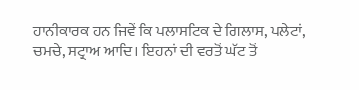ਹਾਨੀਕਾਰਕ ਹਨ ਜਿਵੇਂ ਕਿ ਪਲਾਸਟਿਕ ਦੇ ਗਿਲਾਸ, ਪਲੇਟਾਂ, ਚਮਚੇ, ਸਟ੍ਰਾਅ ਆਦਿ। ਇਹਨਾਂ ਦੀ ਵਰਤੋਂ ਘੱਟ ਤੋਂ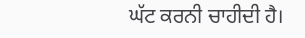ਘੱਟ ਕਰਨੀ ਚਾਹੀਦੀ ਹੈ।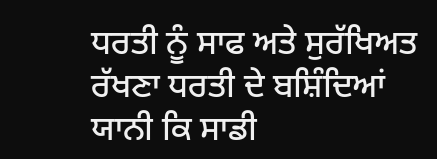ਧਰਤੀ ਨੂੰ ਸਾਫ ਅਤੇ ਸੁਰੱਖਿਅਤ ਰੱਖਣਾ ਧਰਤੀ ਦੇ ਬਸ਼ਿੰਦਿਆਂ ਯਾਨੀ ਕਿ ਸਾਡੀ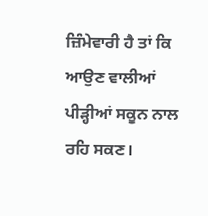ਜ਼ਿੰਮੇਵਾਰੀ ਹੈ ਤਾਂ ਕਿ ਆਉਣ ਵਾਲੀਆਂ ਪੀੜ੍ਹੀਆਂ ਸਕੂਨ ਨਾਲ ਰਹਿ ਸਕਣ।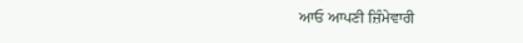ਆਓ ਆਪਣੀ ਜ਼ਿੰਮੇਵਾਰੀ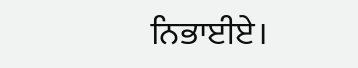ਨਿਭਾਈਏ।